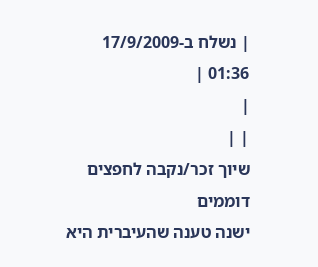| נשלח ב-17/9/2009 01:36 |
|
| |
שיוך זכר/נקבה לחפצים דוממים
ישנה טענה שהעיברית היא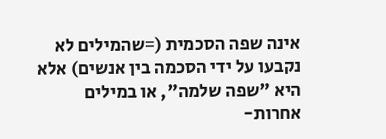אינה שפה הסכמית (=שהמילים לא נקבעו על ידי הסכמה בין אנשים) אלא
היא "שפה שלמה", או במילים אחרות-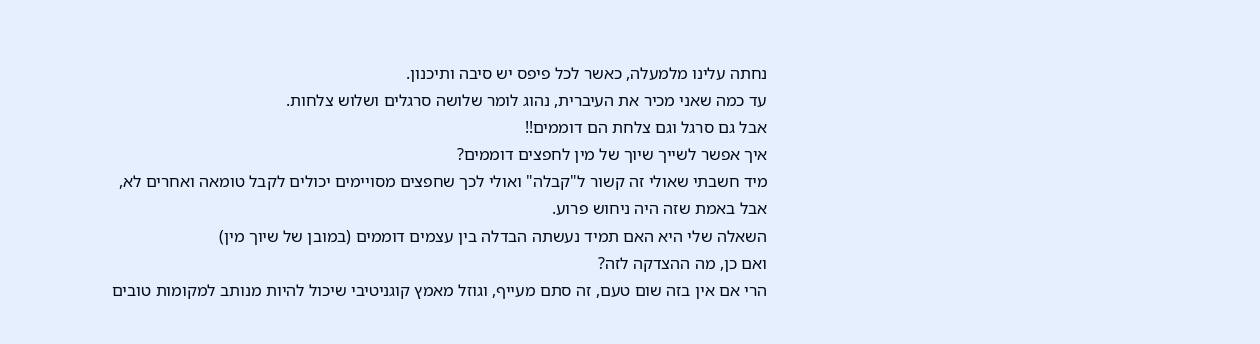נחתה עלינו מלמעלה, כאשר לכל פיפס יש סיבה ותיכנון.
עד כמה שאני מכיר את העיברית, נהוג לומר שלושה סרגלים ושלוש צלחות.
אבל גם סרגל וגם צלחת הם דוממים!!
איך אפשר לשייך שיוך של מין לחפצים דוממים?
מיד חשבתי שאולי זה קשור ל"קבלה" ואולי לכך שחפצים מסויימים יכולים לקבל טומאה ואחרים לא,
אבל באמת שזה היה ניחוש פרוע.
השאלה שלי היא האם תמיד נעשתה הבדלה בין עצמים דוממים (במובן של שיוך מין)
ואם כן, מה ההצדקה לזה?
הרי אם אין בזה שום טעם, זה סתם מעייף, וגוזל מאמץ קוגניטיבי שיכול להיות מנותב למקומות טובים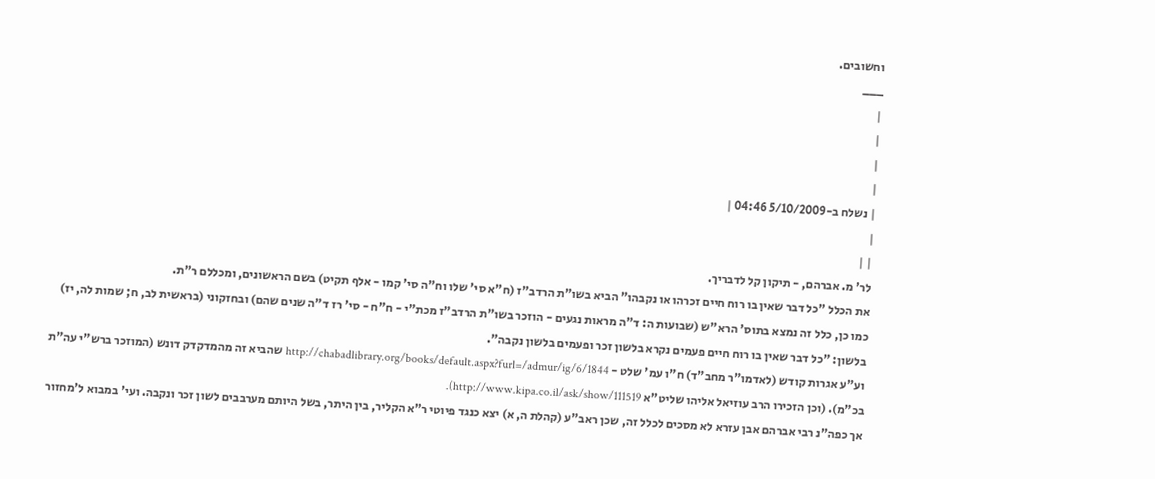וחשובים.
___
|
|
|
|
| נשלח ב-5/10/2009 04:46 |
|
| |
לר' מ. אברהם, - תיקון קל לדבריך.
את הכלל "כל דבר שאין בו רוח חיים זכרהו או נקבהו" הביא בשו"ת הרדב"ז (ח"א סי' שלו וח"ה סי' קמו - אלף תקיט) בשם הראשונים, ומכללם ר"ת.
כמו כן, כלל זה נמצא בתוס' הרא"ש (שבועות ה: ד"ה מראות נגעים - הוזכר בשו"ת הרדב"ז מכת"י - ח"ח - סי' רז ד"ה שנים שהם) ובחזקוני (בראשית לב, ח; שמות לה, יז) בלשון: "כל דבר שאין בו רוח חיים פעמים נקרא בלשון זכר ופעמים בלשון נקבה".
וע"ע אגרות קודש (לאדמו"ר מחב"ד) ח"ו עמ' שלט - http://chabadlibrary.org/books/default.aspx?furl=/admur/ig/6/1844 שהביא זה מהמדקדק דונש (המוזכר ברש"י עה"ת בכ"מ). (וכן הזכירו הרב עוזיאל אליהו שליט"א http://www.kipa.co.il/ask/show/111519).
אך כפה"נ רבי אברהם אבן עזרא לא מסכים לכלל זה, שכן ראב"ע (קהלת ה, א) יצא כנגד פיוטי ר"א הקליר, בין היתר, בשל היותם מערבבים לשון זכר ונקבה. ועי' במבוא ל'מחזור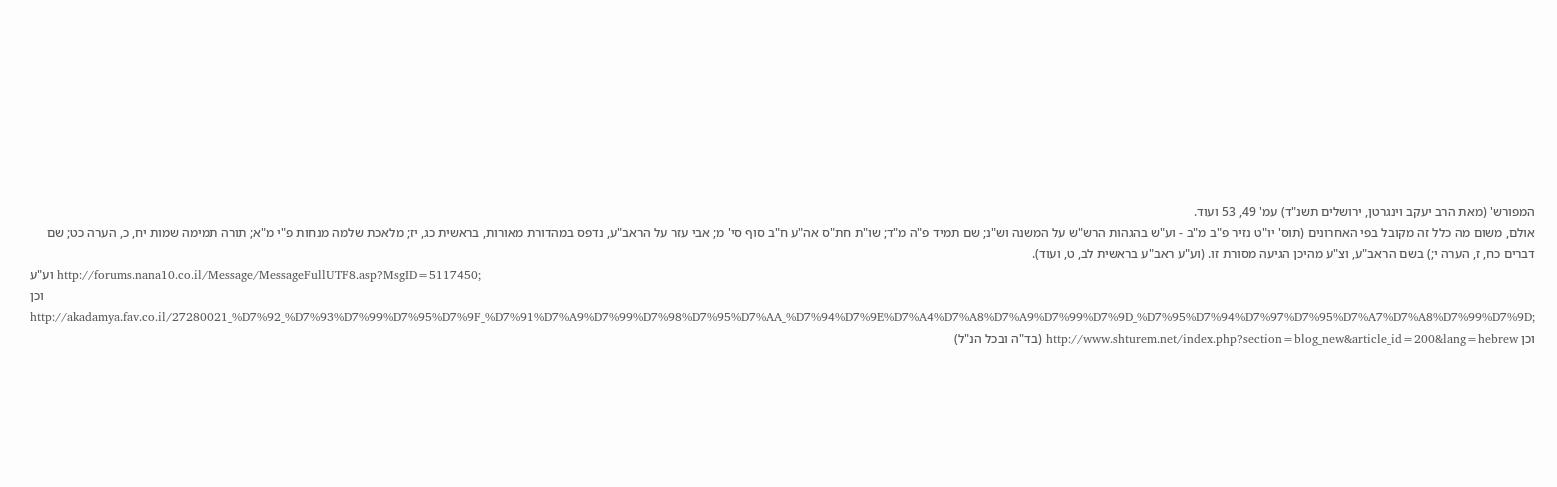המפורש' (מאת הרב יעקב וינגרטן, ירושלים תשנ"ד) עמ' 49, 53 ועוד.
אולם, משום מה כלל זה מקובל בפי האחרונים (תוס' יו"ט נזיר פ"ב מ"ב - וע"ש בהגהות הרש"ש על המשנה וש"נ; שם תמיד פ"ה מ"ד; שו"ת חת"ס אה"ע ח"ב סוף סי' מ; אבי עזר על הראב"ע, נדפס במהדורת מאורות, בראשית כג, יז; מלאכת שלמה מנחות פ"י מ"א; תורה תמימה שמות יח, כ, הערה כט; שם דברים כח, ז, הערה י;) בשם הראב"ע, וצ"ע מהיכן הגיעה מסורת זו. (וע"ע ראב"ע בראשית לב, ט, ועוד).
וע"ע http://forums.nana10.co.il/Message/MessageFullUTF8.asp?MsgID=5117450;
וכן http://akadamya.fav.co.il/27280021_%D7%92_%D7%93%D7%99%D7%95%D7%9F_%D7%91%D7%A9%D7%99%D7%98%D7%95%D7%AA_%D7%94%D7%9E%D7%A4%D7%A8%D7%A9%D7%99%D7%9D_%D7%95%D7%94%D7%97%D7%95%D7%A7%D7%A8%D7%99%D7%9D;
וכן http://www.shturem.net/index.php?section=blog_new&article_id=200&lang=hebrew (בד"ה ובכל הנ"ל)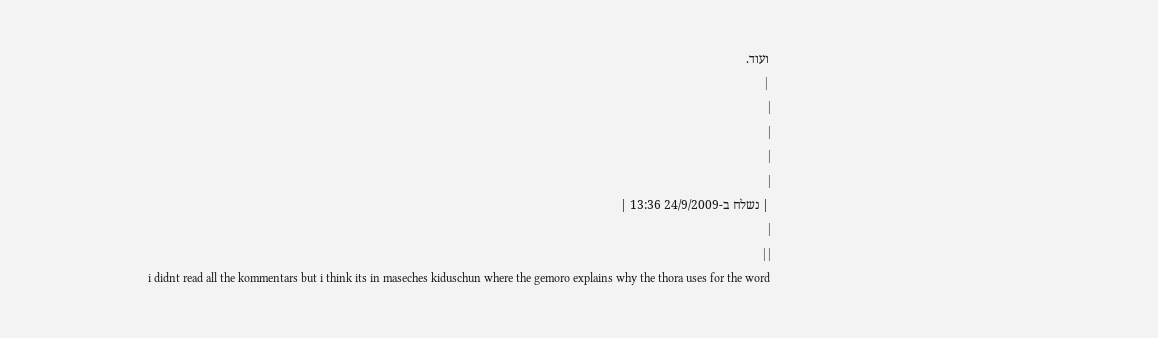ועוד.
 |
|
|
|
|
| נשלח ב-24/9/2009 13:36 |
|
| |
i didnt read all the kommentars but i think its in maseches kiduschun where the gemoro explains why the thora uses for the word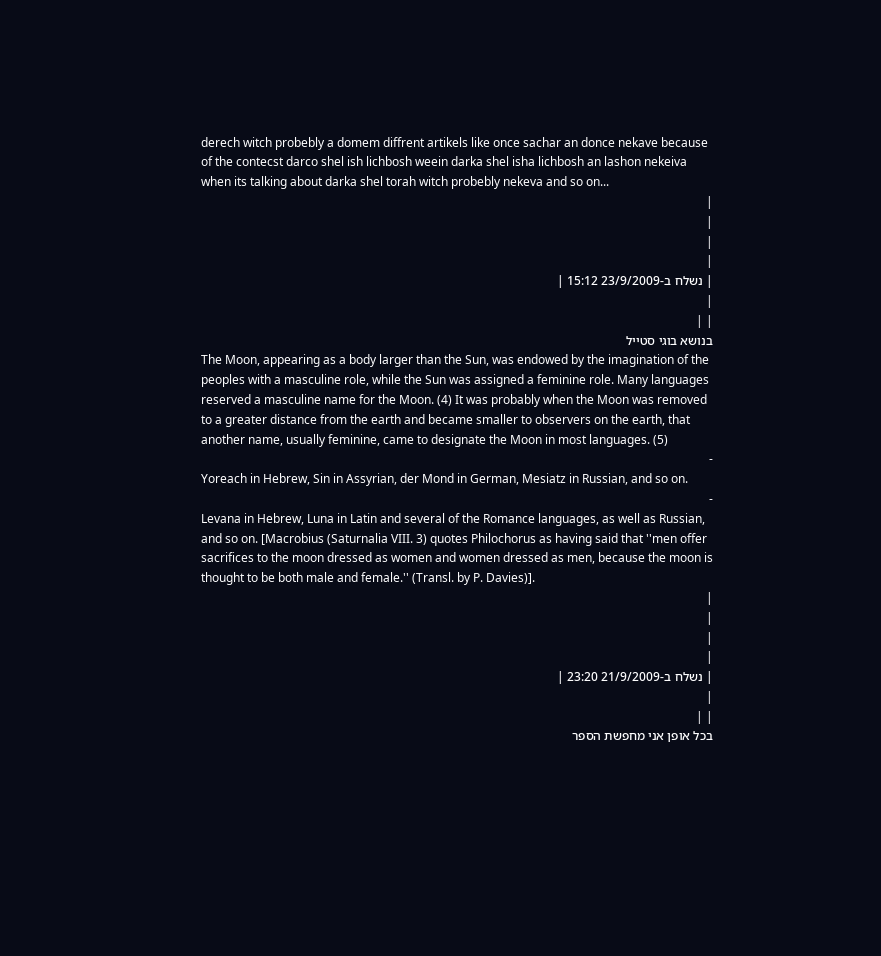derech witch probebly a domem diffrent artikels like once sachar an donce nekave because of the contecst darco shel ish lichbosh weein darka shel isha lichbosh an lashon nekeiva when its talking about darka shel torah witch probebly nekeva and so on...
|
|
|
|
| נשלח ב-23/9/2009 15:12 |
|
| |
בנושא בוגי סטייל
The Moon, appearing as a body larger than the Sun, was endowed by the imagination of the peoples with a masculine role, while the Sun was assigned a feminine role. Many languages reserved a masculine name for the Moon. (4) It was probably when the Moon was removed to a greater distance from the earth and became smaller to observers on the earth, that another name, usually feminine, came to designate the Moon in most languages. (5)
-
Yoreach in Hebrew, Sin in Assyrian, der Mond in German, Mesiatz in Russian, and so on.
-
Levana in Hebrew, Luna in Latin and several of the Romance languages, as well as Russian, and so on. [Macrobius (Saturnalia VIII. 3) quotes Philochorus as having said that ''men offer sacrifices to the moon dressed as women and women dressed as men, because the moon is thought to be both male and female.'' (Transl. by P. Davies)].
|
|
|
|
| נשלח ב-21/9/2009 23:20 |
|
| |
בכל אופן אני מחפשת הספר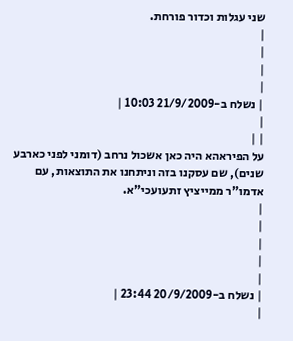שני עגלות וכדור פורחת.
|
|
|
|
| נשלח ב-21/9/2009 10:03 |
|
| |
על הפיראהא היה כאן אשכול נרחב (דומני לפני כארבע שנים), שם עסקנו בזה וניתחנו את התוצאות, עם אדמו"ר ממייציץ זתעועכי"א.
|
|
|
|
|
| נשלח ב-20/9/2009 23:44 |
|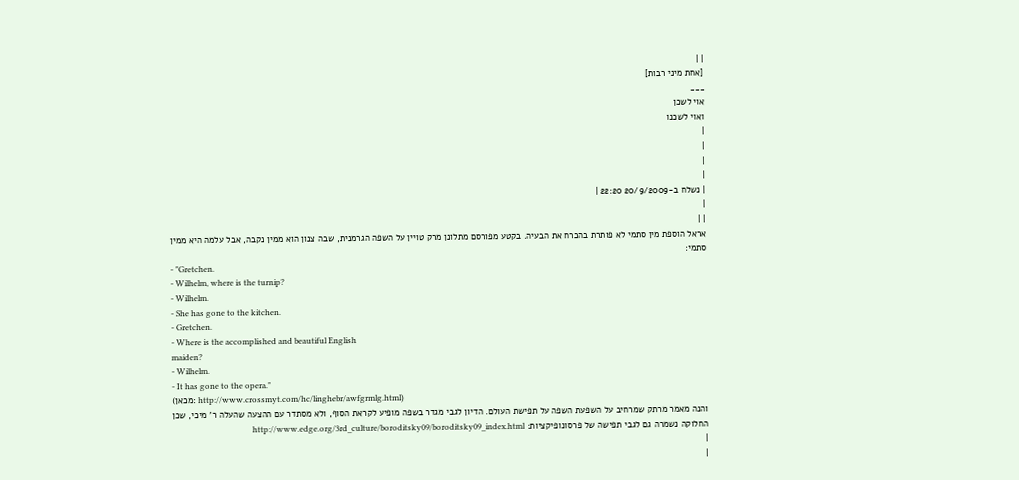| |
[אחת מיני רבות]
___
אוי לשכן
ואוי לשכנו
|
|
|
|
| נשלח ב-20/9/2009 22:20 |
|
| |
אראל הוספת מין סתמי לא פותרת בהכרח את הבעיה. בקטע מפורסם מתלונן מרק טויין על השפה הגרמנית, שבה צנון הוא ממין נקבה, אבל עלמה היא ממין סתמי:
- "Gretchen.
- Wilhelm, where is the turnip?
- Wilhelm.
- She has gone to the kitchen.
- Gretchen.
- Where is the accomplished and beautiful English
maiden?
- Wilhelm.
- It has gone to the opera."
(מכאן: http://www.crossmyt.com/hc/linghebr/awfgrmlg.html)
והנה מאמר מרתק שמרחיב על השפעת השפה על תפישת העולם. הדיון לגבי מגדר בשפה מופיע לקראת הסוף, ולא מסתדר עם ההצעה שהעלה ר' מיכי, שכן החלוקה נשמרה גם לגבי תפישה של פרסונופיקציות: http://www.edge.org/3rd_culture/boroditsky09/boroditsky09_index.html
|
|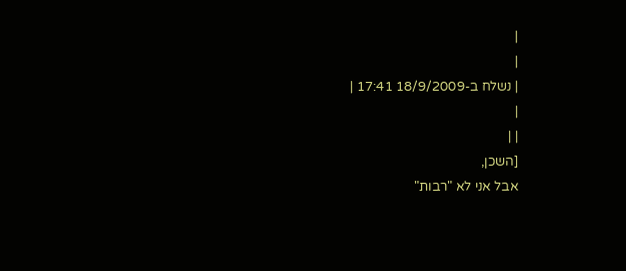|
|
| נשלח ב-18/9/2009 17:41 |
|
| |
[השכן,
אבל אני לא "רבות"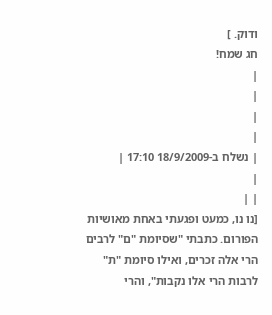ודוק. ]
חג שמח!
|
|
|
|
| נשלח ב-18/9/2009 17:10 |
|
| |
[נו נו, כמעט ופגעתי באחת מאושיות הפורום. כתבתי "שסיומת "ם" לרבים הרי אלה זכרים, ואילו סיומת "ת" לרבות הרי אלו נקבות", והרי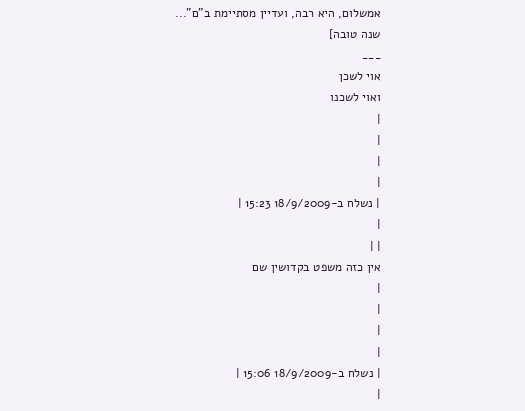אמשלום, היא רבה, ועדיין מסתיימת ב"ם"...
שנה טובה]
___
אוי לשכן
ואוי לשכנו
|
|
|
|
| נשלח ב-18/9/2009 15:23 |
|
| |
אין כזה משפט בקדושין שם
|
|
|
|
| נשלח ב-18/9/2009 15:06 |
|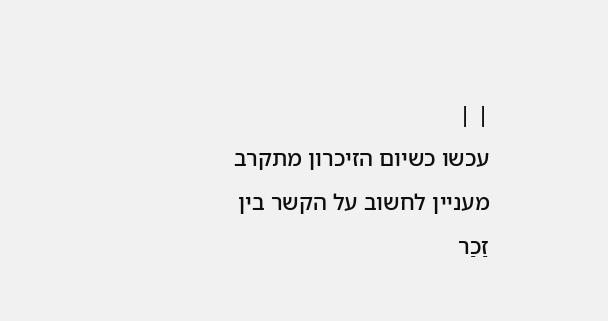| |
עכשו כשיום הזיכרון מתקרב מעניין לחשוב על הקשר בין זַכַר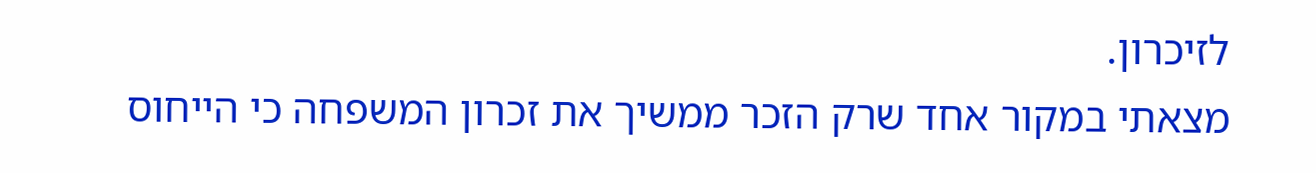לזיכרון.
מצאתי במקור אחד שרק הזכר ממשיך את זכרון המשפחה כי הייחוס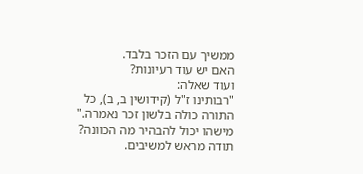ממשיך עם הזכר בלבד.
האם יש עוד רעיונות?
ועוד שאלה:
"רבותינו ז"ל (קידושין ב, ב), כל התורה כולה בלשון זכר נאמרה."
מישהו יכול להבהיר מה הכוונה? תודה מראש למשיבים.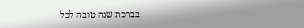בברכת שנה טובה לכל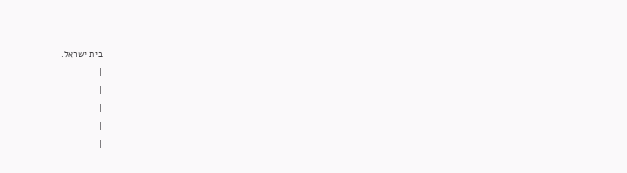בית ישראל.
|
|
|
|
|